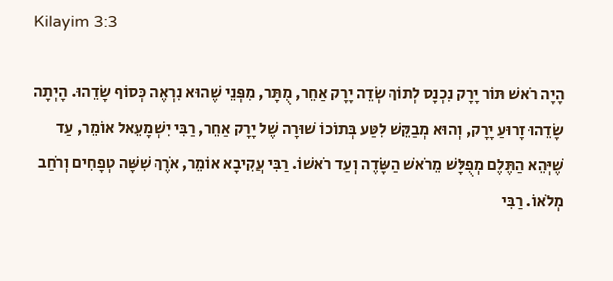Kilayim 3:3

הָיָה רֹאשׁ תּוֹר יָרָק נִכְנָס לְתוֹךְ שְׂדֵה יָרָק אַחֵר, מֻתָּר, מִפְּנֵי שֶׁהוּא נִרְאֶה כְּסוֹף שָׂדֵהוּ. הָיְתָה שָׂדֵהוּ זָרוּעַ יָרָק, וְהוּא מְבַקֵּשׁ לִטַּע בְּתוֹכוֹ שׁוּרָה שֶׁל יָרָק אַחֵר, רַבִּי יִשְׁמָעֵאל אוֹמֵר, עַד שֶׁיְּהֵא הַתֶּלֶם מְפֻלָּשׁ מֵרֹאשׁ הַשָּׂדֶה וְעַד רֹאשׁוֹ. רַבִּי עֲקִיבָא אוֹמֵר, אֹרֶךְ שִׁשָּׁה טְפָחִים וְרֹחַב מְלֹאוֹ. רַבִּי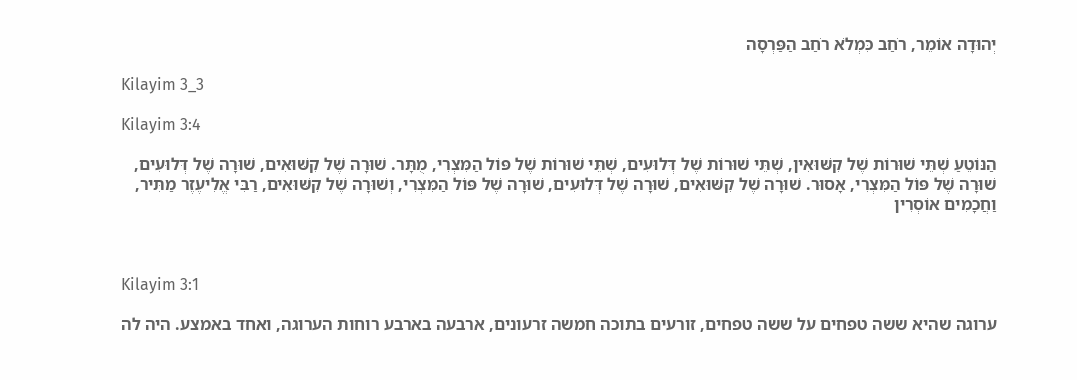יְהוּדָה אוֹמֵר, רֹחַב כִּמְלֹא רֹחַב הַפַּרְסָה

Kilayim 3_3

Kilayim 3:4

הַנּוֹטֵעַ שְׁתֵּי שׁוּרוֹת שֶׁל קִשּׁוּאִין, שְׁתֵּי שׁוּרוֹת שֶׁל דְּלוּעִים, שְׁתֵּי שׁוּרוֹת שֶׁל פּוֹל הַמִּצְרִי, מֻתָּר. שׁוּרָה שֶׁל קִשּׁוּאִים, שׁוּרָה שֶׁל דְּלוּעִים, שׁוּרָה שֶׁל פּוֹל הַמִּצְרִי, אָסוּר. שׁוּרָה שֶׁל קִשּׁוּאִים, שׁוּרָה שֶׁל דְּלוּעִים, שׁוּרָה שֶׁל פּוֹל הַמִּצְרִי, וְשׁוּרָה שֶׁל קִשּׁוּאִים, רַבִּי אֱלִיעֶזֶר מַתִּיר, וַחֲכָמִים אוֹסְרִין



Kilayim 3:1

ערוגה שהיא ששה טפחים על ששה טפחים, זורעים בתוכה חמשה זרעונים, ארבעה בארבע רוחות הערוגה, ואחד באמצע. היה לה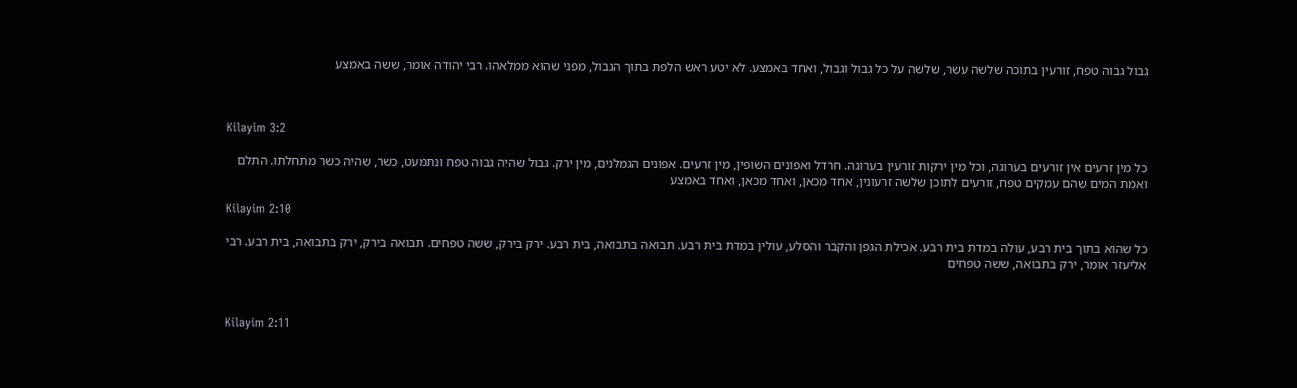גבול גבוה טפח, זורעין בתוכה שלשה עשר, שלשה על כל גבול וגבול, ואחד באמצע. לא יטע ראש הלפת בתוך הגבול, מפני שהוא ממלאהו. רבי יהודה אומר, ששה באמצע



Kilayim 3:2

כל מין זרעים אין זורעים בערוגה, וכל מין ירקות זורעין בערוגה. חרדל ואפונים השופין, מין זרעים. אפונים הגמלנים, מין ירק. גבול שהיה גבוה טפח ונתמעט, כשר, שהיה כשר מתחלתו. התלם ואמת המים שהם עמקים טפח, זורעים לתוכן שלשה זרעונין, אחד מכאן, ואחד מכאן, ואחד באמצע

Kilayim 2:10

כל שהוא בתוך בית רבע, עולה במדת בית רבע. אכילת הגפן והקבר והסלע, עולין במדת בית רבע. תבואה בתבואה, בית רבע. ירק בירק, ששה טפחים. תבואה בירק, ירק בתבואה, בית רבע. רבי אליעזר אומר, ירק בתבואה, ששה טפחים



Kilayim 2:11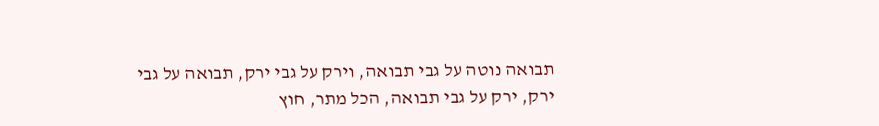תבואה נוטה על גבי תבואה, וירק על גבי ירק, תבואה על גבי ירק, ירק על גבי תבואה, הכל מתר, חוץ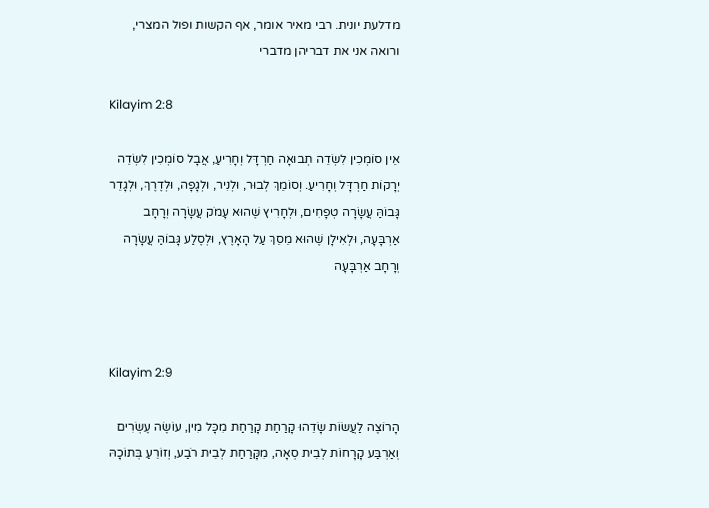מדלעת יונית. רבי מאיר אומר, אף הקשות ופול המצרי, ורואה אני את דבריהן מדברי

Kilayim 2:8

אֵין סוֹמְכִין לִשְׂדֵה תְבוּאָה חַרְדָּל וְחָרִיעַ, אֲבָל סוֹמְכִין לִשְׂדֵה יְרָקוֹת חַרְדָּל וְחָרִיעַ. וְסוֹמֵךְ לְבוּר, וּלְנִיר, וּלְגָפָה, וּלְדֶרֶךְ, וּלְגָדֵר גָּבוֹהַּ עֲשָׂרָה טְפָחִים, וּלְחָרִיץ שֶׁהוּא עָמֹק עֲשָׂרָה וְרָחָב אַרְבָּעָה, וּלְאִילָן שֶׁהוּא מֵסֵךְ עַל הָאָרֶץ, וּלְסֶלַע גָּבוֹהַּ עֲשָׂרָה וְרָחָב אַרְבָּעָה



Kilayim 2:9

הָרוֹצֶה לַעֲשׂוֹת שָׂדֵהוּ קָרַחַת קָרַחַת מִכָּל מִין, עוֹשֶׂה עֶשְׂרִים וְאַרְבַּע קָרָחוֹת לְבֵית סְאָה, מִקָּרַחַת לְבֵית רֹבַע, וְזוֹרֵעַ בְּתוֹכָהּ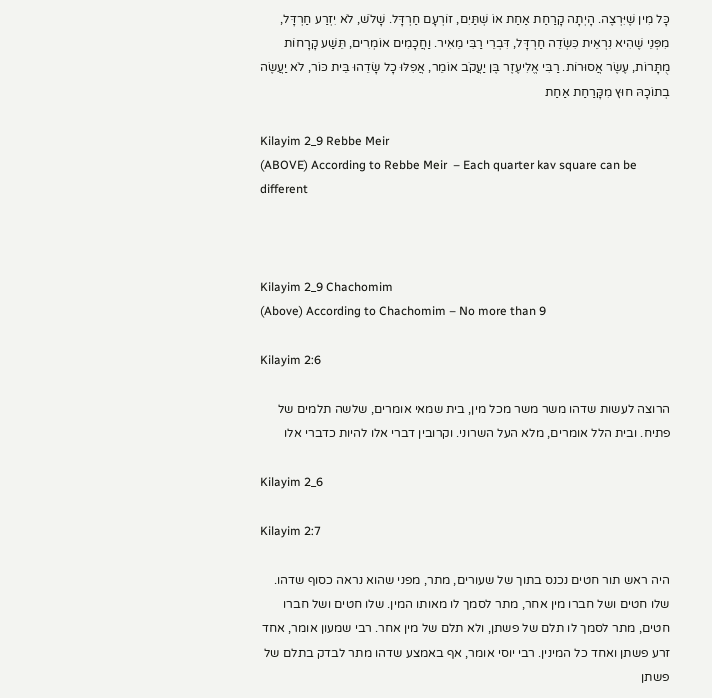כָּל מִין שֶׁיִּרְצֶה. הָיְתָה קָרַחַת אַחַת אוֹ שְׁתַּיִם, זוֹרְעָם חַרְדָּל. שָׁלֹשׁ, לֹא יִזְרַע חַרְדָּל, מִפְּנֵי שֶׁהִיא נִרְאֵית כִּשְׂדֵה חַרְדָּל, דִּבְרֵי רַבִּי מֵאִיר. וַחֲכָמִים אוֹמְרִים, תֵּשַׁע קָרָחוֹת מֻתָּרוֹת, עֶשֶׂר אֲסוּרוֹת. רַבִּי אֱלִיעֶזֶר בֶּן יַעֲקֹב אוֹמֵר, אֲפִלּוּ כָל שָׂדֵהוּ בֵּית כּוֹר, לֹא יַעֲשֶׂה בְתוֹכָהּ חוּץ מִקָּרַחַת אַחַת

Kilayim 2_9 Rebbe Meir
(ABOVE) According to Rebbe Meir  – Each quarter kav square can be different



Kilayim 2_9 Chachomim
(Above) According to Chachomim – No more than 9

Kilayim 2:6

הרוצה לעשות שדהו משר משר מכל מין, בית שמאי אומרים, שלשה תלמים של פתיח. ובית הלל אומרים, מלא העל השרוני. וקרובין דברי אלו להיות כדברי אלו

Kilayim 2_6

Kilayim 2:7

היה ראש תור חטים נכנס בתוך של שעורים, מתר, מפני שהוא נראה כסוף שדהו. שלו חטים ושל חברו מין אחר, מתר לסמך לו מאותו המין. שלו חטים ושל חברו חטים, מתר לסמך לו תלם של פשתן, ולא תלם של מין אחר. רבי שמעון אומר, אחד זרע פשתן ואחד כל המינין. רבי יוסי אומר, אף באמצע שדהו מתר לבדק בתלם של פשתן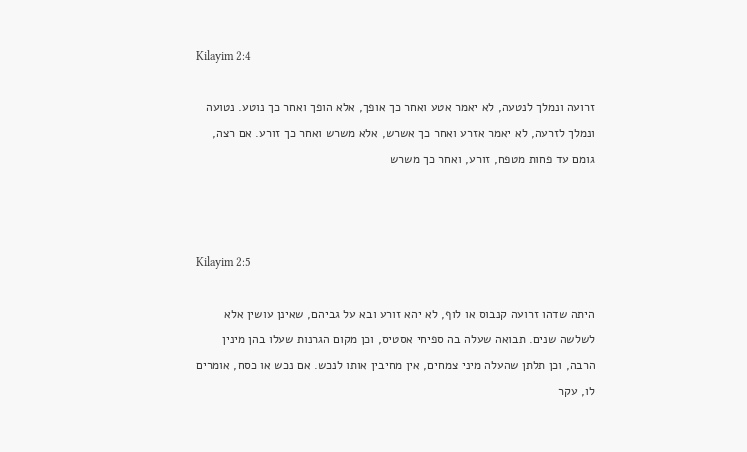Kilayim 2:4

זרועה ונמלך לנטעה, לא יאמר אטע ואחר כך אופך, אלא הופך ואחר כך נוטע. נטועה ונמלך לזרעה, לא יאמר אזרע ואחר כך אשרש, אלא משרש ואחר כך זורע. אם רצה, גומם עד פחות מטפח, זורע, ואחר כך משרש



Kilayim 2:5

היתה שדהו זרועה קנבוס או לוף, לא יהא זורע ובא על גביהם, שאינן עושין אלא לשלשה שנים. תבואה שעלה בה ספיחי אסטיס, וכן מקום הגרנות שעלו בהן מינין הרבה, וכן תלתן שהעלה מיני צמחים, אין מחיבין אותו לנכש. אם נכש או כסח, אומרים לו, עקר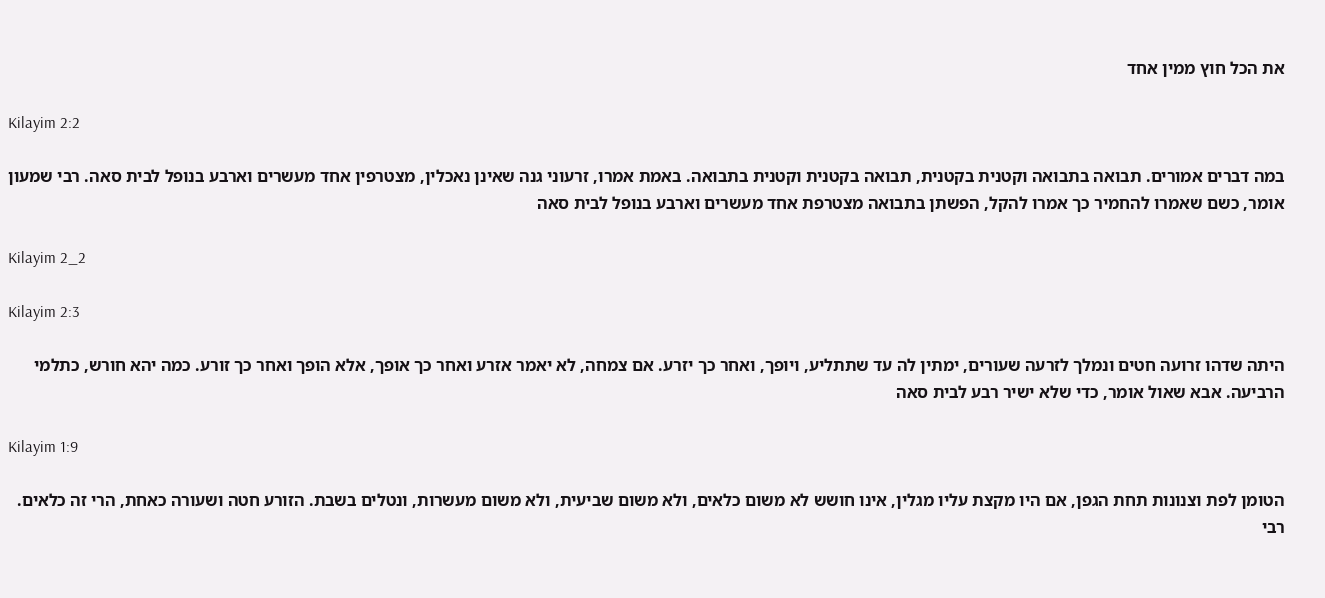את הכל חוץ ממין אחד

Kilayim 2:2

במה דברים אמורים. תבואה בתבואה וקטנית בקטנית, תבואה בקטנית וקטנית בתבואה. באמת אמרו, זרעוני גנה שאינן נאכלין, מצטרפין אחד מעשרים וארבע בנופל לבית סאה. רבי שמעון אומר, כשם שאמרו להחמיר כך אמרו להקל, הפשתן בתבואה מצטרפת אחד מעשרים וארבע בנופל לבית סאה

Kilayim 2_2

Kilayim 2:3

היתה שדהו זרועה חטים ונמלך לזרעה שעורים, ימתין לה עד שתתליע, ויופך, ואחר כך יזרע. אם צמחה, לא יאמר אזרע ואחר כך אופך, אלא הופך ואחר כך זורע. כמה יהא חורש, כתלמי הרביעה. אבא שאול אומר, כדי שלא ישיר רבע לבית סאה

Kilayim 1:9

הטומן לפת וצנונות תחת הגפן, אם היו מקצת עליו מגלין, אינו חושש לא משום כלאים, ולא משום שביעית, ולא משום מעשרות, ונטלים בשבת. הזורע חטה ושעורה כאחת, הרי זה כלאים. רבי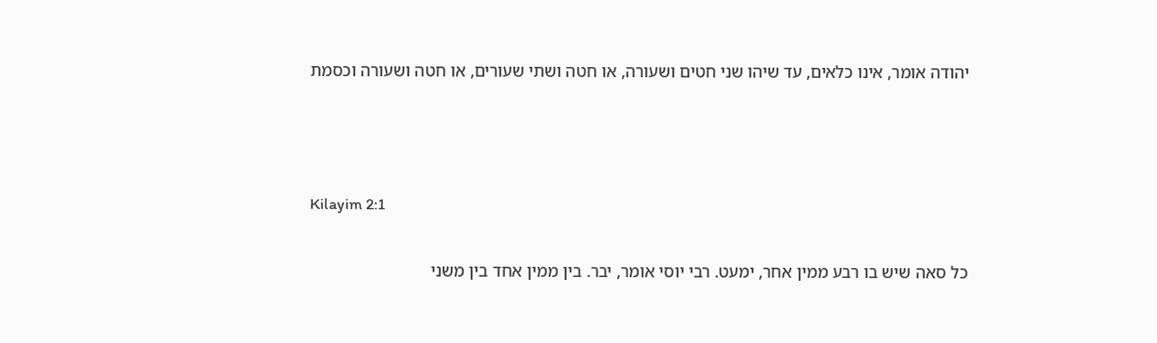יהודה אומר, אינו כלאים, עד שיהו שני חטים ושעורה, או חטה ושתי שעורים, או חטה ושעורה וכסמת



Kilayim 2:1

כל סאה שיש בו רבע ממין אחר, ימעט. רבי יוסי אומר, יבר. בין ממין אחד בין משני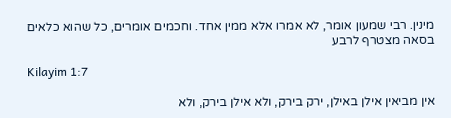מינין. רבי שמעון אומר, לא אמרו אלא ממין אחד. וחכמים אומרים, כל שהוא כלאים בסאה מצטרף לרבע

Kilayim 1:7

אין מביאין אילן באילן, ירק בירק, ולא אילן בירק, ולא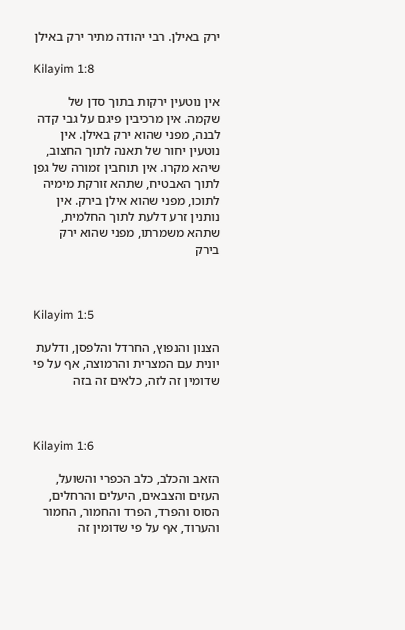ירק באילן. רבי יהודה מתיר ירק באילן

Kilayim 1:8

אין נוטעין ירקות בתוך סדן של שקמה. אין מרכיבין פיגם על גבי קדה לבנה, מפני שהוא ירק באילן. אין נוטעין יחור של תאנה לתוך החצוב, שיהא מקרו. אין תוחבין זמורה של גפן לתוך האבטיח, שתהא זורקת מימיה לתוכו, מפני שהוא אילן בירק. אין נותנין זרע דלעת לתוך החלמית, שתהא משמרתו, מפני שהוא ירק בירק



Kilayim 1:5

הצנון והנפוץ, החרדל והלפסן, ודלעת יונית עם המצרית והרמוצה, אף על פי שדומין זה לזה, כלאים זה בזה



Kilayim 1:6

הזאב והכלב, כלב הכפרי והשועל, העזים והצבאים, היעלים והרחלים, הסוס והפרד, הפרד והחמור, החמור והערוד, אף על פי שדומין זה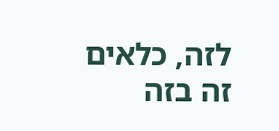לזה, כלאים זה בזה